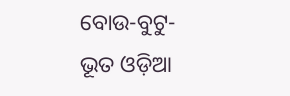ବୋଉ-ବୁଟୁ-ଭୂତ ଓଡ଼ିଆ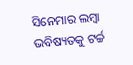ସିନେମାର ଲମ୍ବା ଭବିଷ୍ୟତକୁ ଟର୍ଚ୍ଚ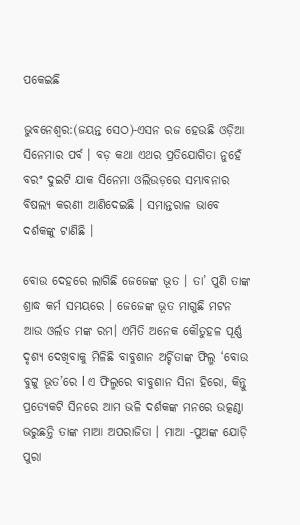ପକେଇଛି

ଭୁବନେଶ୍ୱର:(ଜୟନ୍ତ ସେଠ)-ଏସନ ରଜ ହେଉଛି ଓଡ଼ିଆ ସିନେମାର ପର୍ବ । ବଡ଼ କଥା ଏଥର ପ୍ରତିଯୋଗିତା ନୁହେଁ ବରଂ ଦୁଇଟି ଯାକ ସିନେମା ଓଲିଉଡ଼ରେ ସମ୍ଭାବନାର ବିଷଲ୍ୟ କରଣୀ ଆଣିଦେଇଛି । ସମାନ୍ତରାଳ ଭାବେ ଦର୍ଶକଙ୍କୁ ଟାଣିଛି ।

ବୋଉ ଦେହରେ ଲାଗିଛି ଜେଜେଙ୍କ ଭୂତ । ତା’ ପୁଣି ତାଙ୍କ ଶ୍ରାଦ୍ଧ କର୍ମ ସମୟରେ । ଜେଜେଙ୍କ ଭୂତ ମାଗୁଛି ମଟନ ଆଉ ଓର୍ଲଡ ମଙ୍କ ରମ। ଏମିତି ଅନେକ କୌତୁହଳ ପୂର୍ଣ୍ଣ ଦୃଶ୍ୟ ଦେଖିବାକୁ ମିଳିଛି ବାବୁଶାନ ଅର୍ଚ୍ଚିତାଙ୍କ ଫିଲ୍ମ ‘ବୋଉ ବୁଟ୍ଟୁ ଭୂତ’ରେ l ଏ ଫିଲ୍ମରେ ବାବୁଶାନ ସିନା ହିରୋ, କିନ୍ତୁ ପ୍ରତ୍ୟେକଟି ସିନରେ ଆମ ଭଳି ଦର୍ଶକଙ୍କ ମନରେ ଉତ୍କଣ୍ଠା ଭରୁଛନ୍ତି ତାଙ୍କ ମାଆ ଅପରାଜିତା । ମାଆ -ପୁଅଙ୍କ ଯୋଡ଼ି ପୁରା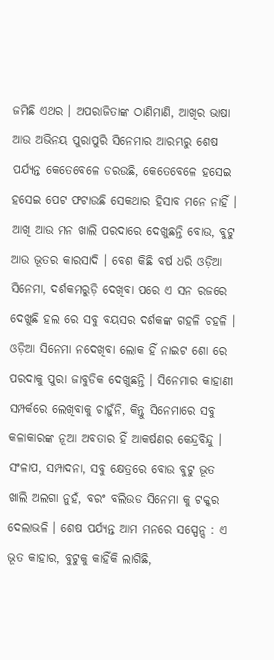ଜମିଛି ଏଥର । ଅପରାଜିତାଙ୍କ ଠାଣିମାଣି, ଆଖିର ଭାଷା ଆଉ ଅଭିନୟ ପୁରାପୁରି ସିନେମାର ଆରମ୍ଭରୁ ଶେଷ ପର୍ଯ୍ୟନ୍ତ କେତେବେଳେ ଡରଉଛି, କେତେବେଳେ ହସେଇ ହସେଇ ପେଟ ଫଟାଉଛି ସେକଥାର ହିସାବ ମନେ ନାହିଁ । ଆଖି ଆଉ ମନ ଖାଲି ପରଦାରେ ଦେଖୁଛନ୍ତି ବୋଉ, ବୁଟୁ ଆଉ ଭୂତର କାରସାଦି । ବେଶ କିଛି ବର୍ଷ ଧରି ଓଡ଼ିଆ ସିନେମା, ଦର୍ଶକମରୁଡ଼ି ଦେଖିବା ପରେ ଏ ସନ ରଜରେ ଦେଖୁଛି ହଲ ରେ ସବୁ ବୟସର ଦର୍ଶକଙ୍କ ଗହଳି ଚହଳି । ଓଡ଼ିଆ ସିନେମା ନଦେଖିବା ଲୋକ ହିଁ ନାଇଟ ଶୋ ରେ ପରଦାକୁ ପୁରା ଜାବୁଡିକ ଦେଖୁଛନ୍ତି । ସିନେମାର କାହାଣୀ ସମ୍ପର୍କରେ ଲେଖିବାକୁ ଚାହୁଁନି, କିନ୍ତୁ ସିନେମାରେ ସବୁ କଳାକାରଙ୍କ ନୂଆ ଅବତାର ହିଁ ଆକର୍ଷଣର କେନ୍ଦ୍ରବିନ୍ଦୁ । ସଂଳାପ, ସମ୍ପାଦନା, ସବୁ କ୍ଷେତ୍ରରେ ବୋଉ ବୁଟୁ ଭୂତ ଖାଲି ଅଲଗା ନୁହଁ, ବରଂ ବଲିଉଡ ସିନେମା କୁ ଟକ୍କର ଦେଲାଭଳି । ଶେଷ ପର୍ଯ୍ୟନ୍ତ ଆମ ମନରେ ସସ୍ପେନ୍ସ : ଏ ଭୂତ କାହାର, ବୁଟୁକୁ କାହିଁକି ଲାଗିଛି,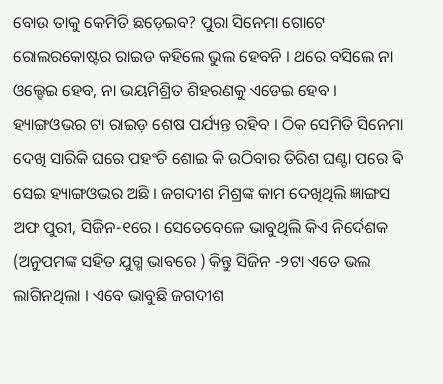ବୋଉ ତାକୁ କେମିତି ଛଡ଼େଇବ? ପୁରା ସିନେମା ଗୋଟେ ରୋଲରକୋଷ୍ଟର ରାଇଡ କହିଲେ ଭୁଲ ହେବନି । ଥରେ ବସିଲେ ନା ଓଲ୍ହେଇ ହେବ, ନା ଭୟମିଶ୍ରିତ ଶିହରଣକୁ ଏଡେଇ ହେବ । ହ୍ୟାଙ୍ଗଓଭର ଟା ରାଇଡ଼ ଶେଷ ପର୍ଯ୍ୟନ୍ତ ରହିବ । ଠିକ ସେମିତି ସିନେମା ଦେଖି ସାରିକି ଘରେ ପହଂଚି ଶୋଇ କି ଉଠିବାର ତିରିଶ ଘଣ୍ଟା ପରେ ଵି ସେଇ ହ୍ୟାଙ୍ଗଓଭର ଅଛି । ଜଗଦୀଶ ମିଶ୍ରଙ୍କ କାମ ଦେଖିଥିଲି ଜ୍ଞାଙ୍ଗସ ଅଫ ପୁରୀ, ସିଜିନ-୧ରେ । ସେତେବେଳେ ଭାବୁଥିଲି କିଏ ନିର୍ଦେଶକ (ଅନୁପମଙ୍କ ସହିତ ଯୁଗ୍ମ ଭାବରେ ) କିନ୍ତୁ ସିଜିନ -୨ଟା ଏତେ ଭଲ ଲାଗିନଥିଲା । ଏବେ ଭାବୁଛି ଜଗଦୀଶ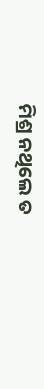ମିଶ୍ର ନଥିଲେ ତ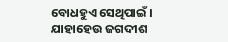ବୋଧହୁଏ ସେଥିପାଇଁ । ଯାହାହେଉ ଜଗଦୀଶ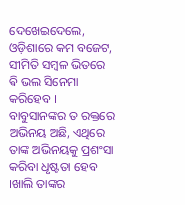ଦେଖେଇଦେଲେ, ଓଡ଼ିଶାରେ କମ ବଜେଟ, ସୀମିତି ସମ୍ବଳ ଭିତରେ ଵି ଭଲ ସିନେମା କରିହେବ । ବାବୁସାନଙ୍କର ତ ରକ୍ତରେ ଅଭିନୟ ଅଛି, ଏଥିରେ ତାଙ୍କ ଅଭିନୟକୁ ପ୍ରଶଂସା କରିବା ଧୃଷ୍ଟତା ହେବ ।ଖାଲି ତାଙ୍କର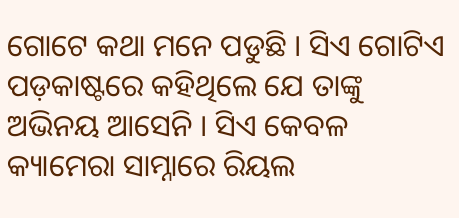ଗୋଟେ କଥା ମନେ ପଡୁଛି । ସିଏ ଗୋଟିଏ ପଡ଼କାଷ୍ଟରେ କହିଥିଲେ ଯେ ତାଙ୍କୁ ଅଭିନୟ ଆସେନି । ସିଏ କେବଳ କ୍ୟାମେରା ସାମ୍ନାରେ ରିୟଲ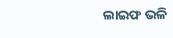ଲାଇଫ ଭଳି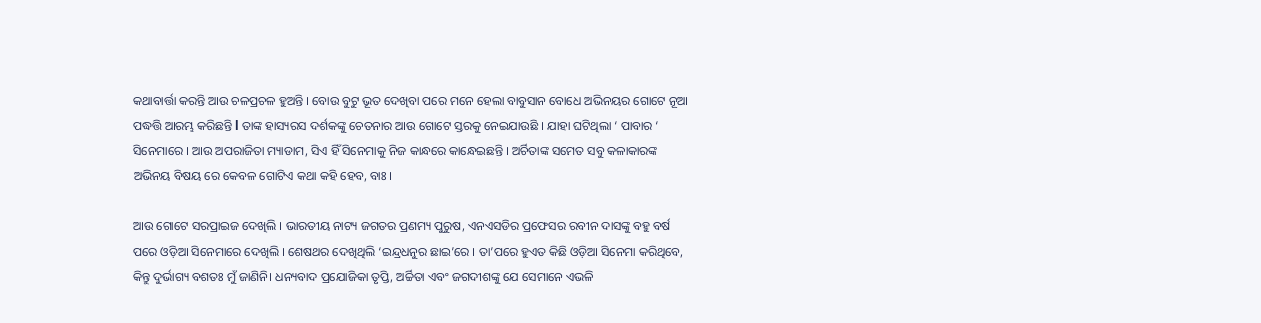କଥାବାର୍ତ୍ତା କରନ୍ତି ଆଉ ଚଳପ୍ରଚଳ ହୁଅନ୍ତି । ବୋଉ ବୁଟୁ ଭୂତ ଦେଖିବା ପରେ ମନେ ହେଲା ବାବୁସାନ ବୋଧେ ଅଭିନୟର ଗୋଟେ ନୂଆ ପଦ୍ଧତ୍ତି ଆରମ୍ଭ କରିଛନ୍ତି l ତାଙ୍କ ହାସ୍ୟରସ ଦର୍ଶକଙ୍କୁ ଚେତନାର ଆଉ ଗୋଟେ ସ୍ତରକୁ ନେଇଯାଉଛି । ଯାହା ଘଟିଥିଲା ‘ ପାବାର ‘ ସିନେମାରେ । ଆଉ ଅପରାଜିତା ମ୍ୟାଡାମ, ସିଏ ହିଁ ସିନେମାକୁ ନିଜ କାନ୍ଧରେ କାନ୍ଧେଇଛନ୍ତି । ଅର୍ଚିତାଙ୍କ ସମେତ ସବୁ କଳାକାରଙ୍କ ଅଭିନୟ ବିଷୟ ରେ କେବଳ ଗୋଟିଏ କଥା କହି ହେବ, ବାଃ ।

ଆଉ ଗୋଟେ ସରପ୍ରାଇଜ ଦେଖିଲି । ଭାରତୀୟ ନାଟ୍ୟ ଜଗତର ପ୍ରଣମ୍ୟ ପୁରୁଷ, ଏନଏସଡିର ପ୍ରଫେସର ରବୀନ ଦାସଙ୍କୁ ବହୁ ବର୍ଷ ପରେ ଓଡ଼ିଆ ସିନେମାରେ ଦେଖିଲି । ଶେଷଥର ଦେଖିଥିଲି ‘ଇନ୍ଦ୍ରଧନୁର ଛାଇ’ରେ । ତା’ପରେ ହୁଏତ କିଛି ଓଡ଼ିଆ ସିନେମା କରିଥିବେ, କିନ୍ତୁ ଦୁର୍ଭାଗ୍ୟ ବଶତଃ ମୁଁ ଜାଣିନି। ଧନ୍ୟବାଦ ପ୍ରଯୋଜିକା ତୃପ୍ତି, ଅର୍ଚ୍ଚିତା ଏବଂ ଜଗଦୀଶଙ୍କୁ ଯେ ସେମାନେ ଏଭଳି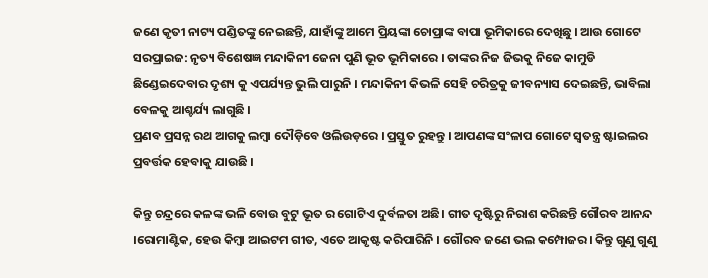ଜଣେ କୃତୀ ନାଟ୍ୟ ପଣ୍ଡିତଙ୍କୁ ନେଇଛନ୍ତି, ଯାହାଁଙ୍କୁ ଆମେ ପ୍ରିୟଙ୍କା ଚୋପ୍ରାଙ୍କ ବାପା ଭୂମିକାରେ ଦେଖିଛୁ । ଆଉ ଗୋଟେ ସରପ୍ରାଇଜ: ନୃତ୍ୟ ବିଶେଷଜ୍ଞ ମନ୍ଦାକିନୀ ଜେନା ପୁଣି ଭୂତ ଭୂମିକାରେ । ତାଙ୍କର ନିଜ ଜିଭକୁ ନିଜେ କାମୁଡି ଛିଣ୍ଡେଇଦେବାର ଦୃଶ୍ୟ କୁ ଏପର୍ଯ୍ୟନ୍ତ ଭୁଲି ପାରୁନି । ମନ୍ଦାକିନୀ କିଭଳି ସେହି ଚରିତ୍ରକୁ ଜୀବନ୍ୟାସ ଦେଇଛନ୍ତି, ଭାବିଲା ବେଳକୁ ଆଶ୍ଚର୍ଯ୍ୟ ଲାଗୁଛି ।
ପ୍ରଣବ ପ୍ରସନ୍ନ ରଥ ଆଗକୁ ଲମ୍ବା ଦୌଡ଼ିବେ ଓଲିଉଡ଼ରେ । ପ୍ରସ୍ତୁତ ରୁହନ୍ତୁ । ଆପଣଙ୍କ ସଂଳାପ ଗୋଟେ ସ୍ୱତନ୍ତ୍ର ଷ୍ଟାଇଲର ପ୍ରବର୍ତ୍ତକ ହେବାକୁ ଯାଉଛି ।

କିନ୍ତୁ ଚନ୍ଦ୍ରରେ କଳଙ୍କ ଭଳି ବୋଉ ବୁଟୁ ଭୂତ ର ଗୋଟିଏ ଦୁର୍ବଳତା ଅଛି। ଗୀତ ଦୃଷ୍ଟିରୁ ନିରାଶ କରିଛନ୍ତି ଗୌରବ ଆନନ୍ଦ ।ରୋମାଣ୍ଟିକ, ହେଉ କିମ୍ବା ଆଇଟମ ଗୀତ, ଏତେ ଆକୃଷ୍ଟ କରିପାରିନି । ଗୌରବ ଜଣେ ଭଲ କମ୍ପୋଜର। କିନ୍ତୁ ଗୁଣୁ ଗୁଣୁ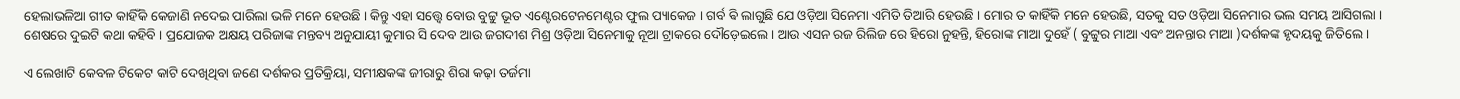ହେଲାଭଳିଆ ଗୀତ କାହିଁକି କେଜାଣି ନଦେଇ ପାରିଲା ଭଳି ମନେ ହେଉଛି । କିନ୍ତୁ ଏହା ସତ୍ତ୍ୱେ ବୋଉ ବୁଟ୍ଟୁ ଭୂତ ଏଣ୍ଟେରଟେନମେଣ୍ଟର ଫୁଲ ପ୍ୟାକେଜ । ଗର୍ବ ଵି ଲାଗୁଛି ଯେ ଓଡ଼ିଆ ସିନେମା ଏମିତି ତିଆରି ହେଉଛି । ମୋର ତ କାହିଁକି ମନେ ହେଉଛି, ସତକୁ ସତ ଓଡ଼ିଆ ସିନେମାର ଭଲ ସମୟ ଆସିଗଲା । ଶେଷରେ ଦୁଇଟି କଥା କହିବି । ପ୍ରଯୋଜକ ଅକ୍ଷୟ ପରିଜାଙ୍କ ମନ୍ତବ୍ୟ ଅନୁଯାୟୀ କୁମାର ସି ଦେବ ଆଉ ଜଗଦୀଶ ମିଶ୍ର ଓଡ଼ିଆ ସିନେମାକୁ ନୂଆ ଟ୍ରାକରେ ଦୌଡ଼େଇଲେ। ଆଉ ଏସନ ରଜ ରିଲିଜ ରେ ହିରୋ ନୁହନ୍ତି, ହିରୋଙ୍କ ମାଆ ଦୁହେଁ ( ବୁଟ୍ଟୁର ମାଆ ଏବଂ ଅନନ୍ତାର ମାଆ )ଦର୍ଶକଙ୍କ ହୃଦୟକୁ ଜିତିଲେ ।

ଏ ଲେଖାଟି କେବଳ ଟିକେଟ କାଟି ଦେଖିଥିବା ଜଣେ ଦର୍ଶକର ପ୍ରତିକ୍ରିୟା, ସମୀକ୍ଷକଙ୍କ ଜୀରାରୁ ଶିରା କଢ଼ା ତର୍ଜମା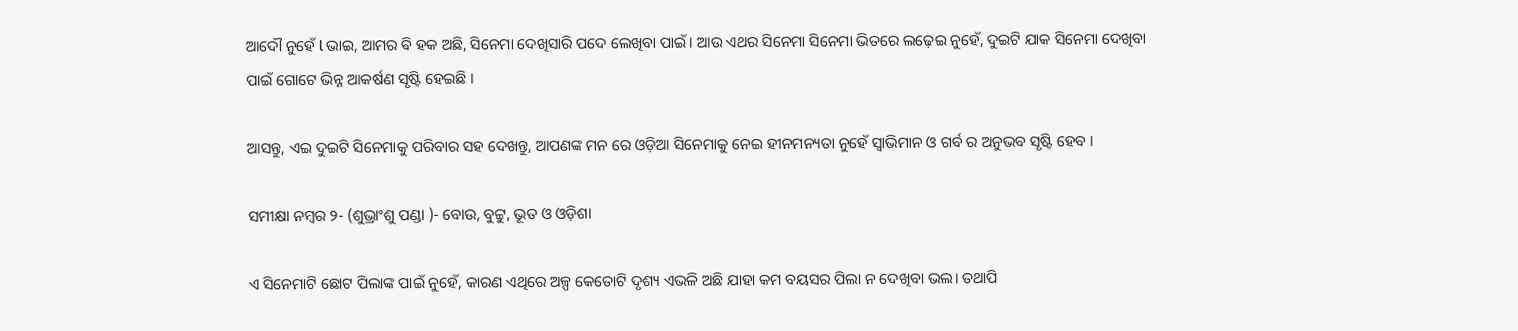ଆଦୌ ନୁହେଁ l ଭାଇ, ଆମର ଵି ହକ ଅଛି, ସିନେମା ଦେଖିସାରି ପଦେ ଲେଖିବା ପାଇଁ। ଆଉ ଏଥର ସିନେମା ସିନେମା ଭିତରେ ଲଢ଼େଇ ନୁହେଁ, ଦୁଇଟି ଯାକ ସିନେମା ଦେଖିବା ପାଇଁ ଗୋଟେ ଭିନ୍ନ ଆକର୍ଷଣ ସୃଷ୍ଟି ହେଇଛି ।

ଆସନ୍ତୁ, ଏଇ ଦୁଇଟି ସିନେମାକୁ ପରିବାର ସହ ଦେଖନ୍ତୁ, ଆପଣଙ୍କ ମନ ରେ ଓଡ଼ିଆ ସିନେମାକୁ ନେଇ ହୀନମନ୍ୟତା ନୁହେଁ ସ୍ୱାଭିମାନ ଓ ଗର୍ବ ର ଅନୁଭବ ସୃଷ୍ଟି ହେବ ।

ସମୀକ୍ଷା ନମ୍ବର ୨- (ଶୁଭ୍ରାଂଶୁ ପଣ୍ଡା )- ବୋଉ, ବୁଟ୍ଟୁ, ଭୂତ ଓ ଓଡ଼ିଶା

ଏ ସିନେମାଟି ଛୋଟ ପିଲାଙ୍କ ପାଇଁ ନୁହେଁ, କାରଣ ଏଥିରେ ଅଳ୍ପ କେତୋଟି ଦୃଶ୍ୟ ଏଭଳି ଅଛି ଯାହା କମ ବୟସର ପିଲା ନ ଦେଖିବା ଭଲ। ତଥାପି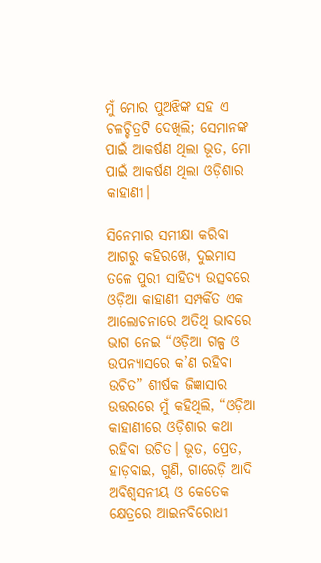ମୁଁ ମୋର ପୁଅଝିଙ୍କ ସହ ଏ ଚଳଚ୍ଚିତ୍ରଟି ଦେଖିଲି; ସେମାନଙ୍କ ପାଇଁ ଆକର୍ଷଣ ଥିଲା ଭୂତ, ମୋ ପାଇଁ ଆକର୍ଷଣ ଥିଲା ଓଡ଼ିଶାର କାହାଣୀ।

ସିନେମାର ସମୀକ୍ଷା କରିବା ଆଗରୁ କହିରଖେ, ଦୁଇମାସ ତଳେ ପୁରୀ ସାହିତ୍ୟ ଉତ୍ସବରେ ଓଡ଼ିଆ କାହାଣୀ ସମ୍ପର୍କିତ ଏକ ଆଲୋଚନାରେ ଅତିଥି ଭାବରେ ଭାଗ ନେଇ “ଓଡ଼ିଆ ଗଳ୍ପ ଓ ଉପନ୍ୟାସରେ କ’ଣ ରହିବା ଉଚିତ” ଶୀର୍ଷକ ଜିଜ୍ଞାସାର ଉତ୍ତରରେ ମୁଁ କହିଥିଲି, “ଓଡ଼ିଆ କାହାଣୀରେ ଓଡ଼ିଶାର କଥା ରହିବା ଉଚିତ। ଭୂତ, ପ୍ରେତ, ହାଡ଼ବାଇ, ଗୁଣି, ଗାରେଡ଼ି ଆଦି ଅବିଶ୍ବସନୀୟ ଓ କେତେକ କ୍ଷେତ୍ରରେ ଆଇନବିରୋଧୀ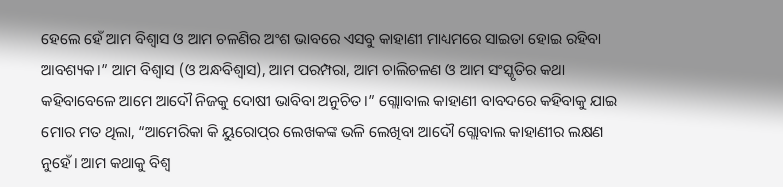ହେଲେ ହେଁ ଆମ ବିଶ୍ବାସ ଓ ଆମ ଚଳଣିର ଅଂଶ ଭାବରେ ଏସବୁ କାହାଣୀ ମାଧ୍ୟମରେ ସାଇତା ହୋଇ ରହିବା ଆବଶ୍ୟକ।” ଆମ ବିଶ୍ବାସ (ଓ ଅନ୍ଧବିଶ୍ବାସ), ଆମ ପରମ୍ପରା, ଆମ ଚାଲିଚଳଣ ଓ ଆମ ସଂସ୍କୃତିର କଥା କହିବାବେଳେ ଆମେ ଆଦୌ ନିଜକୁ ଦୋଷୀ ଭାବିବା ଅନୁଚିତ।” ଗ୍ଲୋାବାଲ କାହାଣୀ ବାବଦରେ କହିବାକୁ ଯାଇ ମୋର ମତ ଥିଲା, “ଆମେରିକା କି ୟୁରୋପ୍‌ର ଲେଖକଙ୍କ ଭଳି ଲେଖିବା ଆଦୌ ଗ୍ଲୋବାଲ କାହାଣୀର ଲକ୍ଷଣ ନୁହେଁ। ଆମ କଥାକୁ ବିଶ୍ବ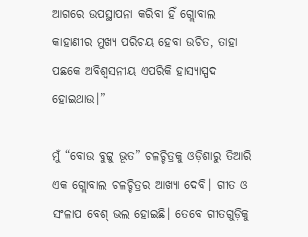ଆଗରେ ଉପସ୍ଥାପନା କରିବା ହିଁ ଗ୍ଲୋବାଲ କାହାଣୀର ମୁଖ୍ୟ ପରିଚୟ ହେବା ଉଚିତ, ତାହା ପଛକେ ଅବିଶ୍ବସନୀୟ ଏପରିକି ହାସ୍ୟାସ୍ପଦ ହୋଇଥାଉ।”

ମୁଁ “ବୋଉ ବୁଟ୍ଟୁ ଭୂତ” ଚଳଚ୍ଚିତ୍ରକୁ ଓଡ଼ିଶାରୁ ତିଆରି ଏକ ଗ୍ଲୋବାଲ ଚଳଚ୍ଚିତ୍ରର ଆଖ୍ୟା ଦେବି। ଗୀତ ଓ ସଂଳାପ ବେଶ୍‌ ଭଲ ହୋଇଛି। ତେବେ ଗୀତଗୁଡ଼ିକୁ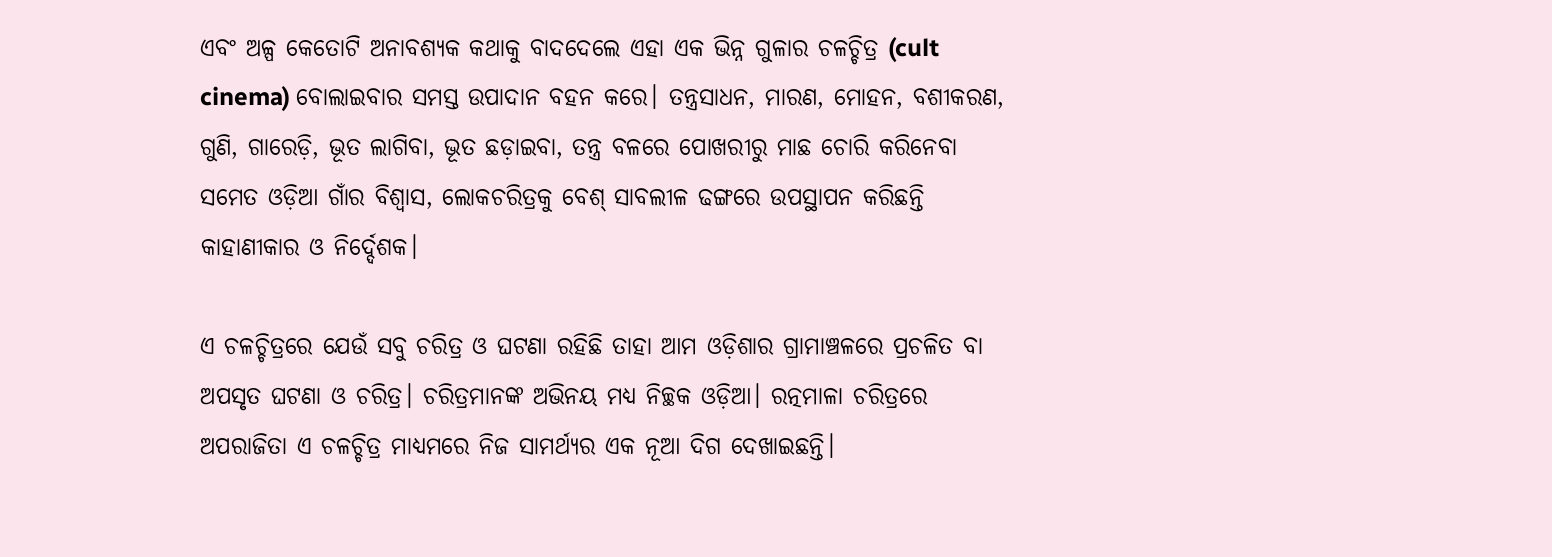ଏବଂ ଅଳ୍ପ କେତୋଟି ଅନାବଶ୍ୟକ କଥାକୁ ବାଦଦେଲେ ଏହା ଏକ ଭିନ୍ନ ଗୁଳାର ଚଳଚ୍ଚିତ୍ର (cult cinema) ବୋଲାଇବାର ସମସ୍ତ ଉପାଦାନ ବହନ କରେ। ତନ୍ତ୍ରସାଧନ, ମାରଣ, ମୋହନ, ବଶୀକରଣ, ଗୁଣି, ଗାରେଡ଼ି, ଭୂତ ଲାଗିବା, ଭୂତ ଛଡ଼ାଇବା, ତନ୍ତ୍ର ବଳରେ ପୋଖରୀରୁ ମାଛ ଚୋରି କରିନେବା ସମେତ ଓଡ଼ିଆ ଗାଁର ବିଶ୍ବାସ, ଲୋକଚରିତ୍ରକୁ ବେଶ୍‌ ସାବଲୀଳ ଢଙ୍ଗରେ ଉପସ୍ଥାପନ କରିଛନ୍ତି କାହାଣୀକାର ଓ ନିର୍ଦ୍ଦେଶକ।

ଏ ଚଳଚ୍ଚିତ୍ରରେ ଯେଉଁ ସବୁ ଚରିତ୍ର ଓ ଘଟଣା ରହିଛି ତାହା ଆମ ଓଡ଼ିଶାର ଗ୍ରାମାଞ୍ଚଳରେ ପ୍ରଚଳିତ ବା ଅପସୃତ ଘଟଣା ଓ ଚରିତ୍ର। ଚରିତ୍ରମାନଙ୍କ ଅଭିନୟ ମଧ୍ୟ ନିଚ୍ଛକ ଓଡ଼ିଆ। ରତ୍ନମାଳା ଚରିତ୍ରରେ ଅପରାଜିତା ଏ ଚଳଚ୍ଚିତ୍ର ମାଧ୍ୟମରେ ନିଜ ସାମର୍ଥ୍ୟର ଏକ ନୂଆ ଦିଗ ଦେଖାଇଛନ୍ତି।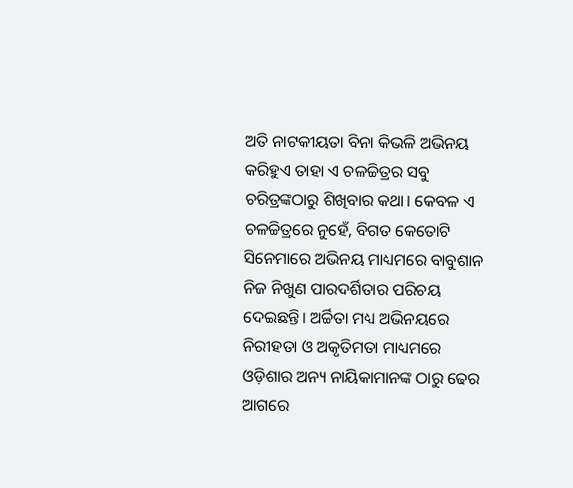ଅତି ନାଟକୀୟତା ବିନା କିଭଳି ଅଭିନୟ କରିହୁଏ ତାହା ଏ ଚଳଚ୍ଚିତ୍ରର ସବୁ ଚରିତ୍ରଙ୍କଠାରୁ ଶିଖିବାର କଥା। କେବଳ ଏ ଚଳଚ୍ଚିତ୍ରରେ ନୁହେଁ, ବିଗତ କେତୋଟି ସିନେମାରେ ଅଭିନୟ ମାଧ୍ୟମରେ ବାବୁଶାନ ନିଜ ନିଖୁଣ ପାରଦର୍ଶିତାର ପରିଚୟ ଦେଇଛନ୍ତି। ଅର୍ଚ୍ଚିତା ମଧ୍ୟ ଅଭିନୟରେ ନିରୀହତା ଓ ଅକୃତିମତା ମାଧ୍ୟମରେ ଓଡ଼ିଶାର ଅନ୍ୟ ନାୟିକାମାନଙ୍କ ଠାରୁ ଢେର ଆଗରେ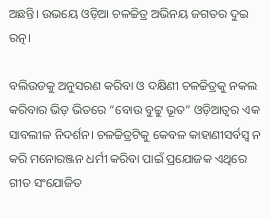ଅଛନ୍ତି। ଉଭୟେ ଓଡ଼ିଆ ଚଳଚ୍ଚିତ୍ର ଅଭିନୟ ଜଗତର ଦୁଇ ରତ୍ନ।

ବଲିଉଡକୁ ଅନୁସରଣ କରିବା ଓ ଦକ୍ଷିଣୀ ଚଳଚ୍ଚିତ୍ରକୁ ନକଲ କରିବାର ଭିଡ଼ ଭିତରେ “ବୋଉ ବୁଟ୍ଟୁ ଭୂତ” ଓଡ଼ିଆତ୍ବର ଏକ ସାବଲୀଳ ନିଦର୍ଶନ। ଚଳଚ୍ଚିତ୍ରଟିକୁ କେବଳ କାହାଣୀସର୍ବସ୍ବ ନ କରି ମନୋରଞ୍ଜନ ଧର୍ମୀ କରିବା ପାଇଁ ପ୍ରଯୋଜକ ଏଥିରେ ଗୀତ ସଂଯୋଜିତ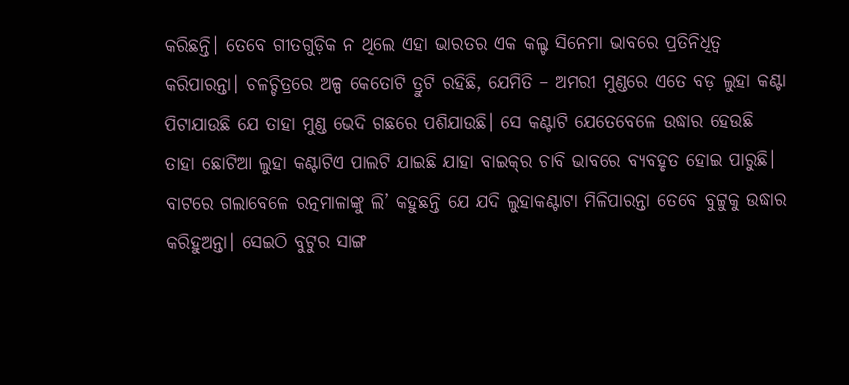କରିଛନ୍ତି। ତେବେ ଗୀତଗୁଡ଼ିକ ନ ଥିଲେ ଏହା ଭାରତର ଏକ କଲ୍ଟ ସିନେମା ଭାବରେ ପ୍ରତିନିଧିତ୍ବ କରିପାରନ୍ତା। ଚଳଚ୍ଚିତ୍ରରେ ଅଳ୍ପ କେତୋଟି ତ୍ରୁଟି ରହିଛି, ଯେମିତି – ଅମରୀ ମୁଣ୍ଡରେ ଏତେ ବଡ଼ ଲୁହା କଣ୍ଟା ପିଟାଯାଉଛି ଯେ ତାହା ମୁଣ୍ଡ ଭେଦି ଗଛରେ ପଶିଯାଉଛି। ସେ କଣ୍ଟାଟି ଯେତେବେଳେ ଉଦ୍ଧାର ହେଉଛି ତାହା ଛୋଟିଆ ଲୁହା କଣ୍ଟାଟିଏ ପାଲଟି ଯାଇଛି ଯାହା ବାଇକ୍‌ର ଚାବି ଭାବରେ ବ୍ୟବହୃତ ହୋଇ ପାରୁଛି। ବାଟରେ ଗଲାବେଳେ ରତ୍ନମାଳାଙ୍କୁ ଲି’ କହୁଛନ୍ତି ଯେ ଯଦି ଲୁହାକଣ୍ଟାଟା ମିଳିପାରନ୍ତା ତେବେ ବୁଟ୍ଟୁକୁ ଉଦ୍ଧାର କରିହୁଅନ୍ତା। ସେଇଠି ବୁଟୁର ସାଙ୍ଗ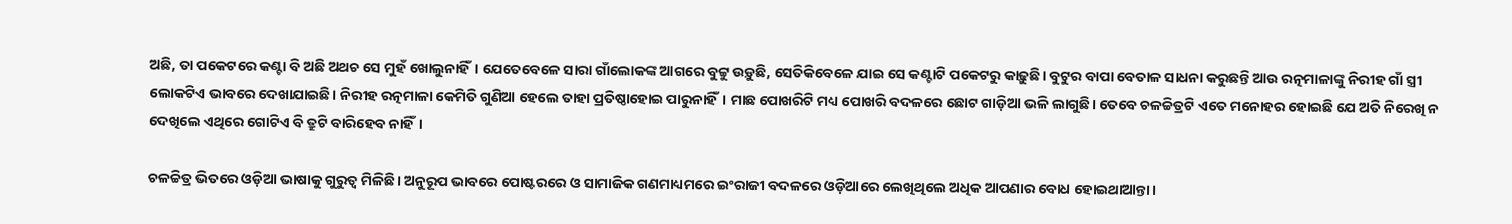ଅଛି, ତା ପକେଟରେ କଣ୍ଟା ବି ଅଛି ଅଥଚ ସେ ମୁହଁ ଖୋଲୁନାହିଁ। ଯେତେବେଳେ ସାରା ଗାଁଲୋକଙ୍କ ଆଗରେ ବୁଟ୍ଟୁ ଉଡ଼ୁଛି, ସେତିକିବେଳେ ଯାଇ ସେ କଣ୍ଟାଟି ପକେଟରୁ କାଢ଼ୁଛି। ବୁଟୁର ବାପା ବେତାଳ ସାଧନା କରୁଛନ୍ତି ଆଉ ରତ୍ନମାଳାଙ୍କୁ ନିରୀହ ଗାଁ ସ୍ତ୍ରୀ ଲୋକଟିଏ ଭାବରେ ଦେଖାଯାଇଛି। ନିରୀହ ରତ୍ନମାଳା କେମିତି ଗୁଣିଆ ହେଲେ ତାହା ପ୍ରତିଷ୍ଠାହୋଇ ପାରୁନାହିଁ। ମାଛ ପୋଖରିଟି ମଧ୍ୟ ପୋଖରି ବଦଳରେ ଛୋଟ ଗାଡ଼ିଆ ଭଳି ଲାଗୁଛି। ତେବେ ଚଳଚ୍ଚିତ୍ରଟି ଏତେ ମନୋହର ହୋଇଛି ଯେ ଅତି ନିରେଖି ନ ଦେଖିଲେ ଏଥିରେ ଗୋଟିଏ ବି ତ୍ରୁଟି ବାରିହେବ ନାହିଁ।

ଚଳଚ୍ଚିତ୍ର ଭିତରେ ଓଡ଼ିଆ ଭାଷାକୁ ଗୁରୁତ୍ବ ମିଳିଛି। ଅନୁରୂପ ଭାବରେ ପୋଷ୍ଟରରେ ଓ ସାମାଜିକ ଗଣମାଧ୍ୟମରେ ଇଂରାଜୀ ବଦଳରେ ଓଡ଼ିଆରେ ଲେଖିଥିଲେ ଅଧିକ ଆପଣାର ବୋଧ ହୋଇଥାଆନ୍ତା।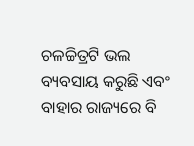ଚଳଚ୍ଚିତ୍ରଟି ଭଲ ବ୍ୟବସାୟ କରୁଛି ଏବଂ ବାହାର ରାଜ୍ୟରେ ବି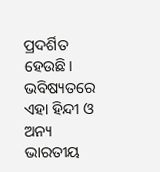ପ୍ରଦର୍ଶିତ ହେଉଛି। ଭବିଷ୍ୟତରେ ଏହା ହିନ୍ଦୀ ଓ ଅନ୍ୟ ଭାରତୀୟ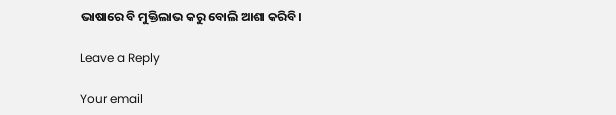ଭାଷାରେ ବି ମୁକ୍ତିଲାଭ କରୁ ବୋଲି ଆଶା କରିବି।

Leave a Reply

Your email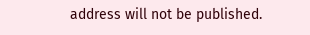address will not be published.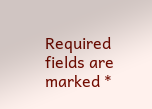Required fields are marked *